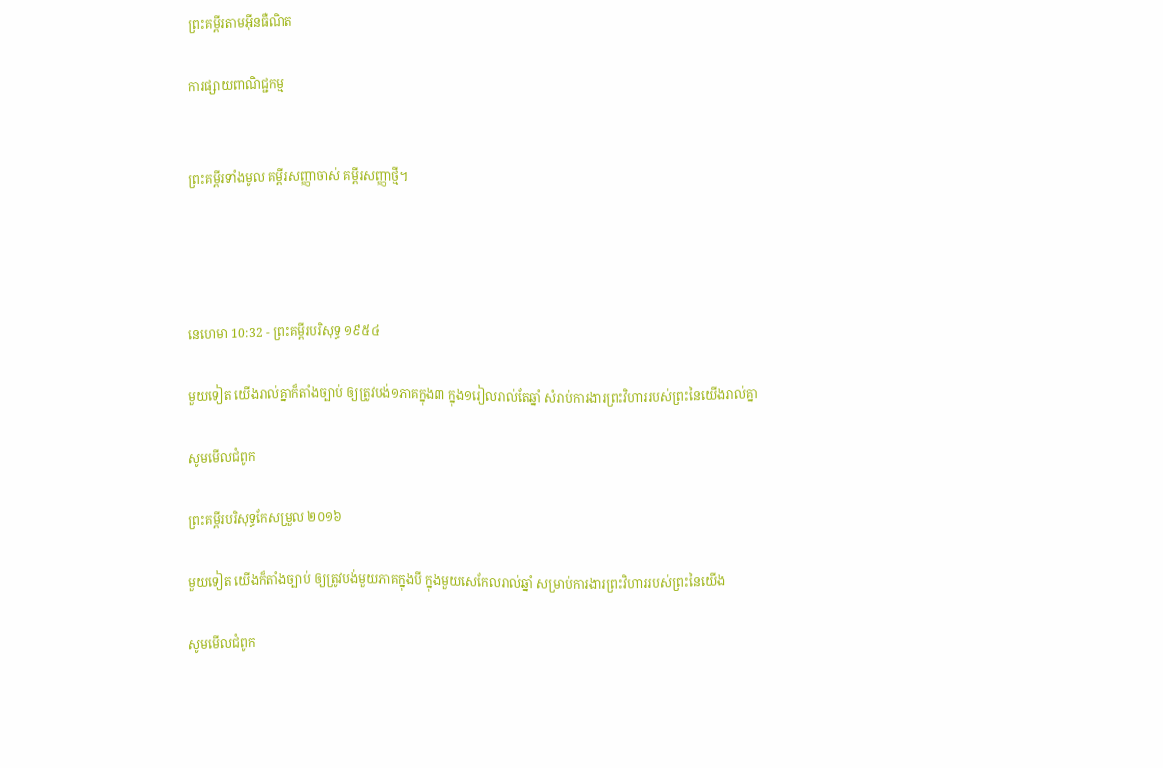ព្រះគម្ពីរតាមអ៊ីនធឺណិត

ការផ្សាយពាណិជ្ជកម្ម


ព្រះគម្ពីរទាំងមូល គម្ពីរសញ្ញាចាស់ គម្ពីរសញ្ញាថ្មី។




នេហេមា 10:32 - ព្រះគម្ពីរបរិសុទ្ធ ១៩៥៤

មួយទៀត យើងរាល់គ្នាក៏តាំងច្បាប់ ឲ្យត្រូវបង់១ភាគក្នុង៣ ក្នុង១រៀលរាល់តែឆ្នាំ សំរាប់ការ‌ងារព្រះ‌វិហាររបស់ព្រះនៃយើងរាល់គ្នា

សូមមើលជំពូក

ព្រះគម្ពីរបរិសុទ្ធកែសម្រួល ២០១៦

មួយទៀត យើងក៏តាំងច្បាប់ ឲ្យត្រូវបង់មួយភាគក្នុងបី ក្នុងមួយសេកែលរាល់ឆ្នាំ សម្រាប់ការ‌ងារព្រះ‌វិហាររបស់ព្រះនៃយើង

សូមមើលជំពូក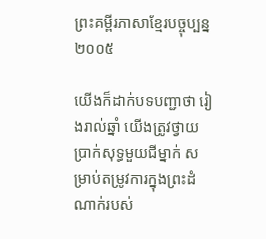ព្រះគម្ពីរភាសាខ្មែរបច្ចុប្បន្ន ២០០៥

យើងក៏ដាក់បទ‌បញ្ជាថា រៀងរាល់ឆ្នាំ យើងត្រូវថ្វាយប្រាក់សុទ្ធមួយជីម្នាក់ សម្រាប់តម្រូវការក្នុងព្រះ‌ដំណាក់របស់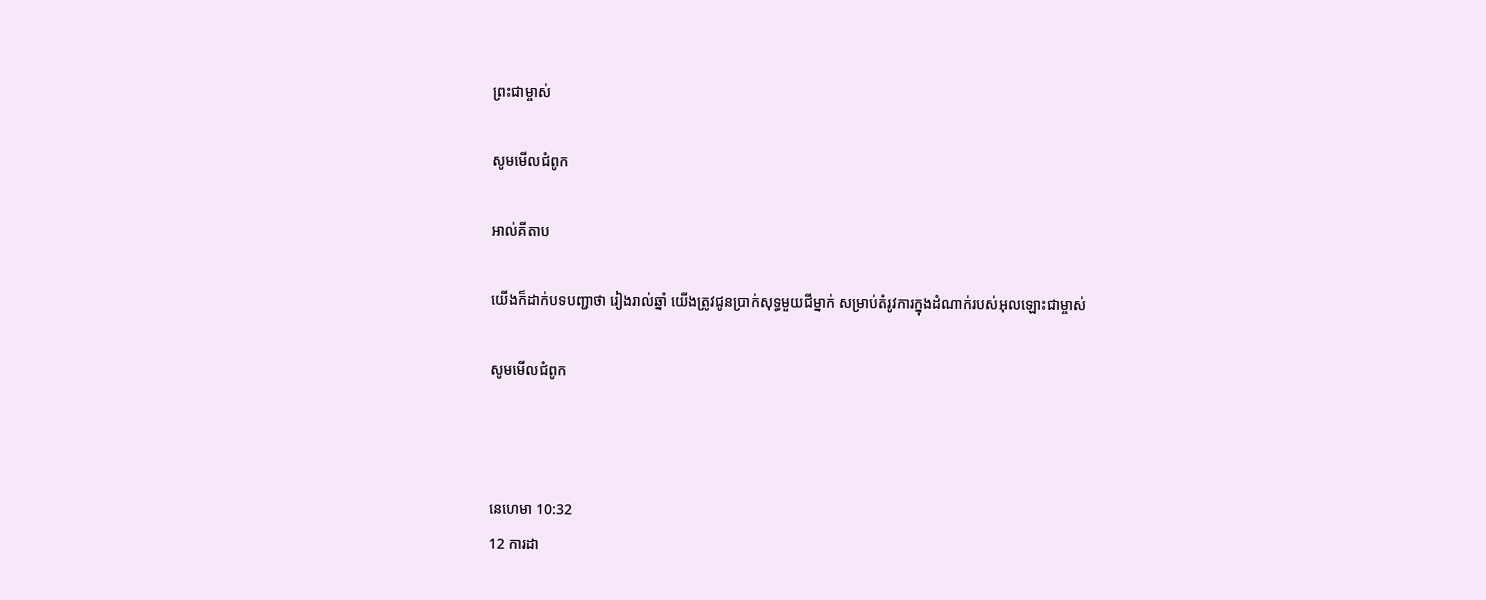ព្រះ‌ជាម្ចាស់

សូមមើលជំពូក

អាល់គីតាប

យើងក៏ដាក់បទបញ្ជាថា រៀងរាល់ឆ្នាំ យើងត្រូវជូនប្រាក់សុទ្ធមួយជីម្នាក់ សម្រាប់តំរូវការក្នុងដំណាក់របស់អុលឡោះជាម្ចាស់

សូមមើលជំពូក



នេហេមា 10:32
12 ការដា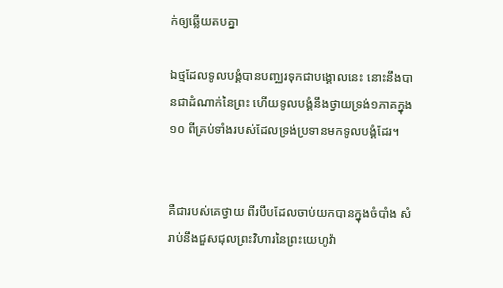ក់ឲ្យឆ្លើយតបគ្នា

ឯថ្មដែលទូលបង្គំបានបញ្ឈរទុកជាបង្គោលនេះ នោះនឹងបានជាដំណាក់នៃព្រះ ហើយទូលបង្គំនឹងថ្វាយទ្រង់១ភាគក្នុង១០ ពីគ្រប់ទាំងរបស់ដែលទ្រង់ប្រទានមកទូលបង្គំដែរ។


គឺជារបស់គេថ្វាយ ពីរបឹបដែលចាប់យកបានក្នុងចំបាំង សំរាប់នឹងជួស‌ជុលព្រះ‌វិហារនៃព្រះ‌យេហូវ៉ា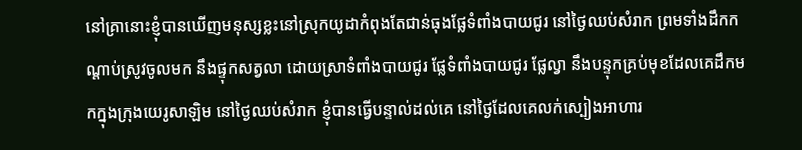នៅគ្រានោះខ្ញុំបានឃើញមនុស្សខ្លះនៅស្រុកយូដាកំពុងតែជាន់ធុងផ្លែទំពាំង‌បាយ‌ជូរ នៅថ្ងៃឈប់សំរាក ព្រមទាំងដឹកកណ្តាប់ស្រូវចូលមក នឹងផ្ទុកសត្វលា ដោយស្រាទំពាំង‌បាយ‌ជូរ ផ្លែទំពាំង‌បាយ‌ជូរ ផ្លែល្វា នឹងបន្ទុកគ្រប់មុខដែលគេដឹកមកក្នុងក្រុងយេរូ‌សាឡិម នៅថ្ងៃឈប់សំរាក ខ្ញុំបានធ្វើបន្ទាល់ដល់គេ នៅថ្ងៃដែលគេលក់ស្បៀងអាហារ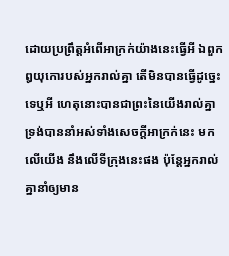ដោយប្រព្រឹត្តអំពើអាក្រក់យ៉ាងនេះធ្វើអី ឯពួកឰយុកោរបស់អ្នករាល់គ្នា តើមិនបានធ្វើដូច្នេះទេឬអី ហេតុនោះបានជាព្រះនៃយើងរាល់គ្នា ទ្រង់បាននាំអស់ទាំងសេចក្ដីអាក្រក់នេះ មកលើយើង នឹងលើទីក្រុងនេះផង ប៉ុន្តែអ្នករាល់គ្នានាំឲ្យមាន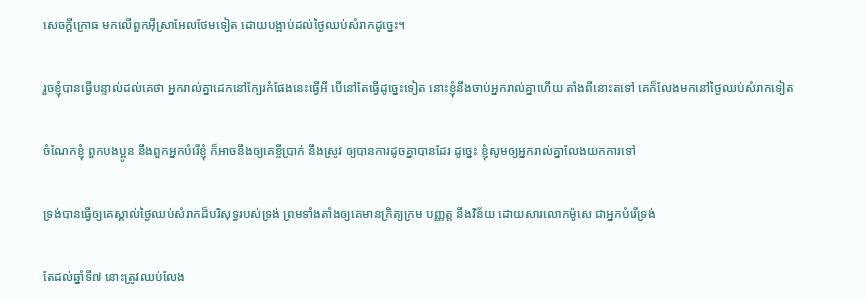សេចក្ដីក្រោធ មកលើពួកអ៊ីស្រាអែលថែមទៀត ដោយបង្អាប់ដល់ថ្ងៃឈប់សំរាកដូច្នេះ។


រួចខ្ញុំបានធ្វើបន្ទាល់ដល់គេថា អ្នករាល់គ្នាដេកនៅក្បែរកំផែងនេះធ្វើអី បើនៅតែធ្វើដូច្នេះទៀត នោះខ្ញុំនឹងចាប់អ្នករាល់គ្នាហើយ តាំងពីនោះតទៅ គេក៏លែងមកនៅថ្ងៃឈប់សំរាកទៀត


ចំណែកខ្ញុំ ពួកបងប្អូន នឹងពួកអ្នកបំរើខ្ញុំ ក៏អាចនឹងឲ្យគេខ្ចីប្រាក់ នឹងស្រូវ ឲ្យបានការដូចគ្នាបានដែរ ដូច្នេះ ខ្ញុំសូមឲ្យអ្នករាល់គ្នាលែងយកការទៅ


ទ្រង់បានធ្វើឲ្យគេស្គាល់ថ្ងៃឈប់សំរាកដ៏បរិសុទ្ធរបស់ទ្រង់ ព្រមទាំងតាំងឲ្យគេមានក្រិត្យ‌ក្រម បញ្ញត្ត នឹងវិន័យ ដោយ‌សារលោកម៉ូសេ ជាអ្នកបំរើទ្រង់


តែដល់ឆ្នាំទី៧ នោះត្រូវឈប់លែង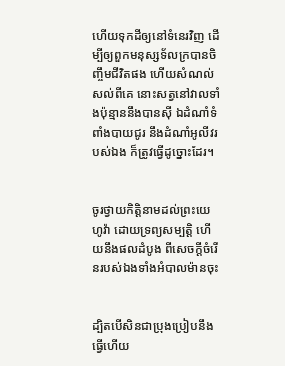ហើយទុកដីឲ្យនៅទំនេរវិញ ដើម្បីឲ្យពួកមនុស្សទ័ល‌ក្របានចិញ្ចឹមជីវិតផង ហើយសំណល់សល់ពីគេ នោះសត្វនៅវាលទាំងប៉ុន្មាននឹងបានស៊ី ឯដំណាំទំពាំង‌បាយ‌ជូរ នឹងដំណាំអូលីវរបស់ឯង ក៏ត្រូវធ្វើដូច្នោះដែរ។


ចូរថ្វាយកិត្តិ‌នាមដល់ព្រះ‌យេហូវ៉ា ដោយទ្រព្យសម្បត្តិ ហើយនឹងផលដំបូង ពីសេចក្ដីចំរើនរបស់ឯងទាំងអំបាល‌ម៉ានចុះ


ដ្បិតបើសិនជាប្រុងប្រៀបនឹងធ្វើហើយ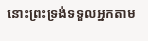នោះព្រះ‌ទ្រង់ទទួលអ្នកតាម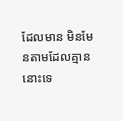ដែលមាន មិនមែនតាមដែលគ្មាននោះទេ